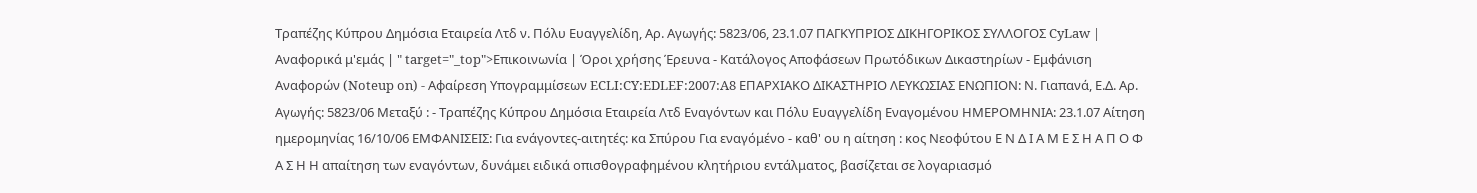Τραπέζης Κύπρου Δημόσια Εταιρεία Λτδ ν. Πόλυ Ευαγγελίδη, Αρ. Αγωγής: 5823/06, 23.1.07 ΠΑΓΚΥΠΡΙΟΣ ΔΙΚΗΓΟΡΙΚΟΣ ΣΥΛΛΟΓΟΣ CyLaw | Αναφορικά μ'εμάς | " target="_top">Επικοινωνία | Όροι χρήσης Έρευνα - Κατάλογος Αποφάσεων Πρωτόδικων Δικαστηρίων - Εμφάνιση Αναφορών (Noteup on) - Αφαίρεση Υπογραμμίσεων ECLI:CY:EDLEF:2007:A8 ΕΠΑΡΧΙΑΚΟ ΔΙΚΑΣΤΗΡΙΟ ΛΕΥΚΩΣΙΑΣ ΕΝΩΠΙΟΝ: Ν. Γιαπανά, Ε.Δ. Αρ. Αγωγής: 5823/06 Μεταξύ : - Τραπέζης Κύπρου Δημόσια Εταιρεία Λτδ Εναγόντων και Πόλυ Ευαγγελίδη Εναγομένου ΗΜΕΡΟΜΗΝΙΑ: 23.1.07 Αίτηση ημερομηνίας 16/10/06 ΕΜΦΑΝΙΣΕΙΣ: Για ενάγοντες-αιτητές: κα Σπύρου Για εναγόμένο - καθ' ου η αίτηση : κος Νεοφύτου Ε Ν Δ Ι Α Μ Ε Σ Η Α Π Ο Φ Α Σ Η Η απαίτηση των εναγόντων, δυνάμει ειδικά οπισθογραφημένου κλητήριου εντάλματος, βασίζεται σε λογαριασμό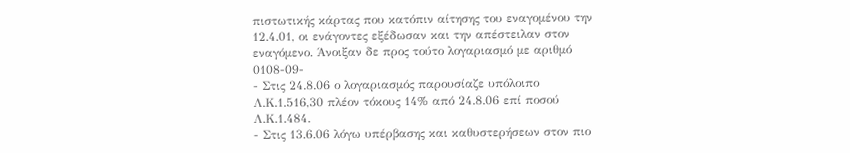πιστωτικής κάρτας που κατόπιν αίτησης του εναγομένου την 12.4.01, οι ενάγοντες εξέδωσαν και την απέστειλαν στον εναγόμενο. Άνοιξαν δε προς τούτο λογαριασμό με αριθμό 0108-09-
- Στις 24.8.06 ο λογαριασμός παρουσίαζε υπόλοιπο Λ.Κ.1.516,30 πλέον τόκους 14% από 24.8.06 επί ποσού Λ.Κ.1.484.
- Στις 13.6.06 λόγω υπέρβασης και καθυστερήσεων στον πιο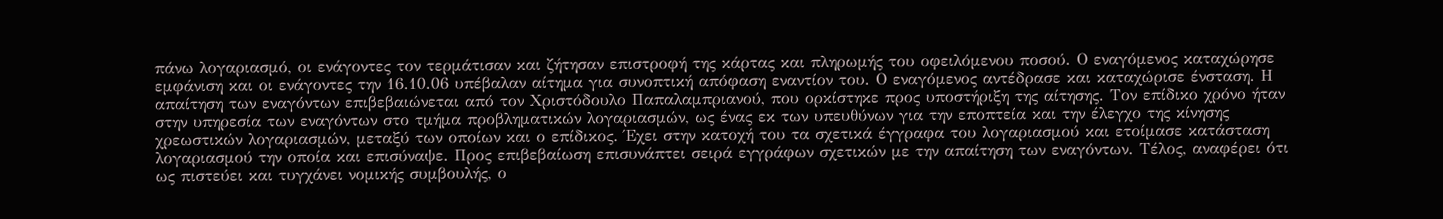πάνω λογαριασμό, οι ενάγοντες τον τερμάτισαν και ζήτησαν επιστροφή της κάρτας και πληρωμής του οφειλόμενου ποσού. Ο εναγόμενος καταχώρησε εμφάνιση και οι ενάγοντες την 16.10.06 υπέβαλαν αίτημα για συνοπτική απόφαση εναντίον του. Ο εναγόμενος αντέδρασε και καταχώρισε ένσταση. Η απαίτηση των εναγόντων επιβεβαιώνεται από τον Χριστόδουλο Παπαλαμπριανού, που ορκίστηκε προς υποστήριξη της αίτησης. Τον επίδικο χρόνο ήταν στην υπηρεσία των εναγόντων στο τμήμα προβληματικών λογαριασμών, ως ένας εκ των υπευθύνων για την εποπτεία και την έλεγχο της κίνησης χρεωστικών λογαριασμών, μεταξύ των οποίων και ο επίδικος. Έχει στην κατοχή του τα σχετικά έγγραφα του λογαριασμού και ετοίμασε κατάσταση λογαριασμού την οποία και επισύναψε. Προς επιβεβαίωση επισυνάπτει σειρά εγγράφων σχετικών με την απαίτηση των εναγόντων. Τέλος, αναφέρει ότι ως πιστεύει και τυγχάνει νομικής συμβουλής, ο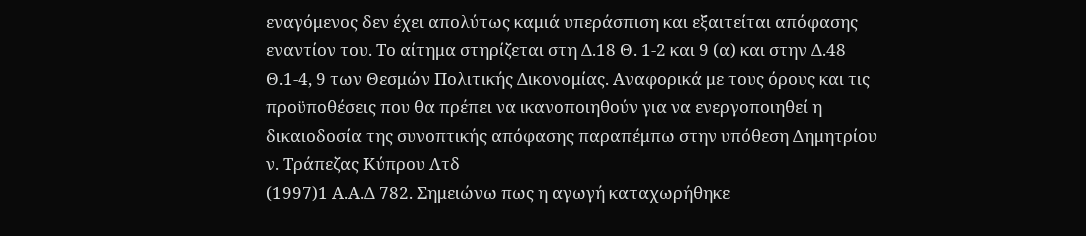εναγόμενος δεν έχει απολύτως καμιά υπεράσπιση και εξαιτείται απόφασης εναντίον του. Το αίτημα στηρίζεται στη Δ.18 Θ. 1-2 και 9 (α) και στην Δ.48 Θ.1-4, 9 των Θεσμών Πολιτικής Δικονομίας. Αναφορικά με τους όρους και τις προϋποθέσεις που θα πρέπει να ικανοποιηθούν για να ενεργοποιηθεί η δικαιοδοσία της συνοπτικής απόφασης παραπέμπω στην υπόθεση Δημητρίου ν. Τράπεζας Κύπρου Λτδ
(1997)1 Α.Α.Δ 782. Σημειώνω πως η αγωγή καταχωρήθηκε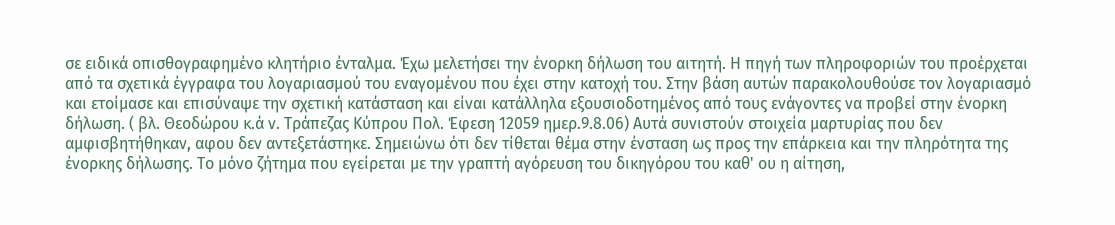σε ειδικά οπισθογραφημένο κλητήριο ένταλμα. Έχω μελετήσει την ένορκη δήλωση του αιτητή. Η πηγή των πληροφοριών του προέρχεται από τα σχετικά έγγραφα του λογαριασμού του εναγομένου που έχει στην κατοχή του. Στην βάση αυτών παρακολουθούσε τον λογαριασμό και ετοίμασε και επισύναψε την σχετική κατάσταση και είναι κατάλληλα εξουσιοδοτημένος από τους ενάγοντες να προβεί στην ένορκη δήλωση. ( βλ. Θεοδώρου κ.ά ν. Τράπεζας Κύπρου Πολ. Έφεση 12059 ημερ.9.8.06) Αυτά συνιστούν στοιχεία μαρτυρίας που δεν αμφισβητήθηκαν, αφου δεν αντεξετάστηκε. Σημειώνω ότι δεν τίθεται θέμα στην ένσταση ως προς την επάρκεια και την πληρότητα της ένορκης δήλωσης. Το μόνο ζήτημα που εγείρεται με την γραπτή αγόρευση του δικηγόρου του καθ' ου η αίτηση,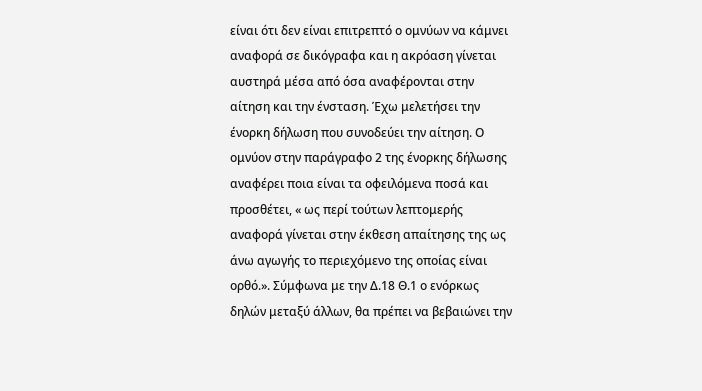είναι ότι δεν είναι επιτρεπτό ο ομνύων να κάμνει αναφορά σε δικόγραφα και η ακρόαση γίνεται αυστηρά μέσα από όσα αναφέρονται στην αίτηση και την ένσταση. Έχω μελετήσει την ένορκη δήλωση που συνοδεύει την αίτηση. Ο ομνύον στην παράγραφο 2 της ένορκης δήλωσης αναφέρει ποια είναι τα οφειλόμενα ποσά και προσθέτει, « ως περί τούτων λεπτομερής αναφορά γίνεται στην έκθεση απαίτησης της ως άνω αγωγής το περιεχόμενο της οποίας είναι ορθό.». Σύμφωνα με την Δ.18 Θ.1 ο ενόρκως δηλών μεταξύ άλλων, θα πρέπει να βεβαιώνει την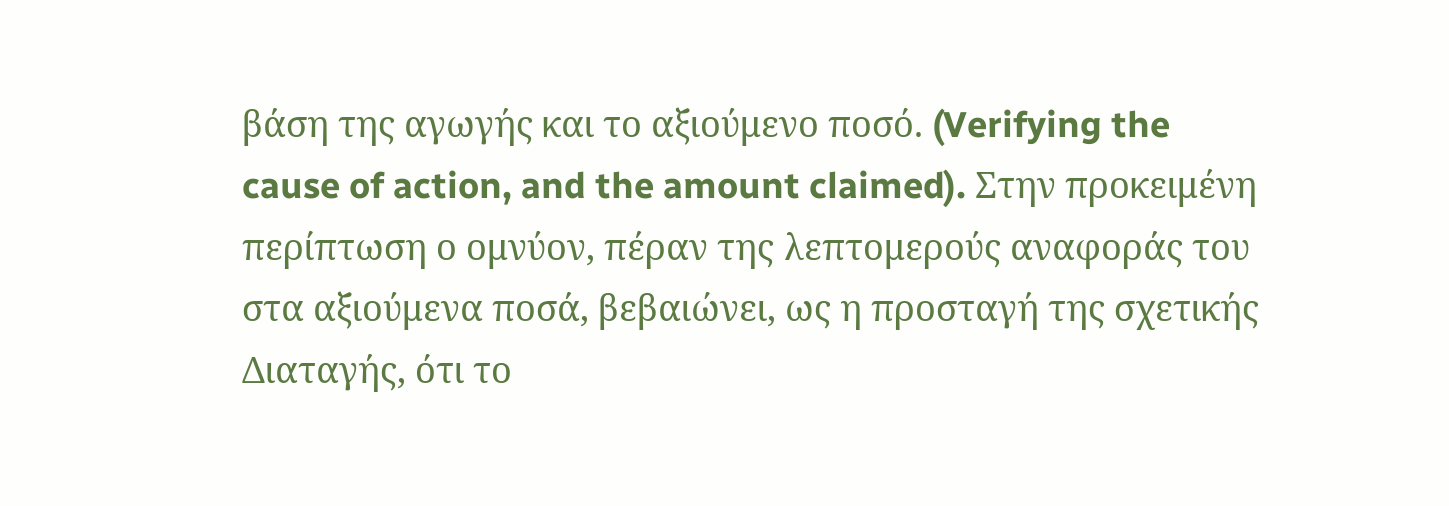βάση της αγωγής και το αξιούμενο ποσό. (Verifying the cause of action, and the amount claimed). Στην προκειμένη περίπτωση ο ομνύον, πέραν της λεπτομερούς αναφοράς του στα αξιούμενα ποσά, βεβαιώνει, ως η προσταγή της σχετικής Διαταγής, ότι το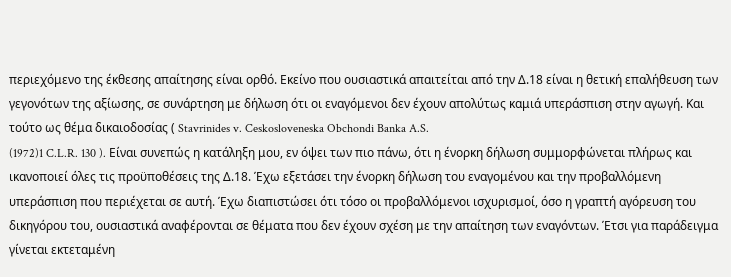περιεχόμενο της έκθεσης απαίτησης είναι ορθό. Εκείνο που ουσιαστικά απαιτείται από την Δ.18 είναι η θετική επαλήθευση των γεγονότων της αξίωσης, σε συνάρτηση με δήλωση ότι οι εναγόμενοι δεν έχουν απολύτως καμιά υπεράσπιση στην αγωγή. Και τούτο ως θέμα δικαιοδοσίας ( Stavrinides v. Ceskosloveneska Obchondi Banka A.S.
(1972)1 C.L.R. 130 ). Είναι συνεπώς η κατάληξη μου, εν όψει των πιο πάνω, ότι η ένορκη δήλωση συμμορφώνεται πλήρως και ικανοποιεί όλες τις προϋποθέσεις της Δ.18. Έχω εξετάσει την ένορκη δήλωση του εναγομένου και την προβαλλόμενη υπεράσπιση που περιέχεται σε αυτή. Έχω διαπιστώσει ότι τόσο οι προβαλλόμενοι ισχυρισμοί, όσο η γραπτή αγόρευση του δικηγόρου του, ουσιαστικά αναφέρονται σε θέματα που δεν έχουν σχέση με την απαίτηση των εναγόντων. Έτσι για παράδειγμα γίνεται εκτεταμένη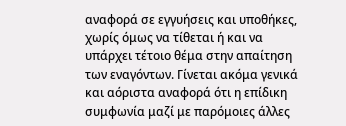αναφορά σε εγγυήσεις και υποθήκες, χωρίς όμως να τίθεται ή και να υπάρχει τέτοιο θέμα στην απαίτηση των εναγόντων. Γίνεται ακόμα γενικά και αόριστα αναφορά ότι η επίδικη συμφωνία μαζί με παρόμοιες άλλες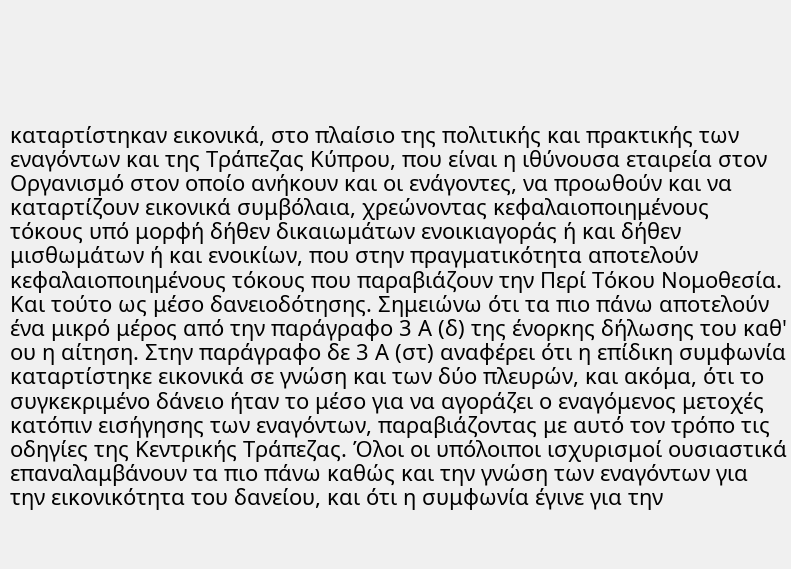καταρτίστηκαν εικονικά, στο πλαίσιο της πολιτικής και πρακτικής των εναγόντων και της Τράπεζας Κύπρου, που είναι η ιθύνουσα εταιρεία στον Οργανισμό στον οποίο ανήκουν και οι ενάγοντες, να προωθούν και να καταρτίζουν εικονικά συμβόλαια, χρεώνοντας κεφαλαιοποιημένους τόκους υπό μορφή δήθεν δικαιωμάτων ενοικιαγοράς ή και δήθεν μισθωμάτων ή και ενοικίων, που στην πραγματικότητα αποτελούν κεφαλαιοποιημένους τόκους που παραβιάζουν την Περί Τόκου Νομοθεσία. Και τούτο ως μέσο δανειοδότησης. Σημειώνω ότι τα πιο πάνω αποτελούν ένα μικρό μέρος από την παράγραφο 3 Α (δ) της ένορκης δήλωσης του καθ' ου η αίτηση. Στην παράγραφο δε 3 Α (στ) αναφέρει ότι η επίδικη συμφωνία καταρτίστηκε εικονικά σε γνώση και των δύο πλευρών, και ακόμα, ότι το συγκεκριμένο δάνειο ήταν το μέσο για να αγοράζει ο εναγόμενος μετοχές κατόπιν εισήγησης των εναγόντων, παραβιάζοντας με αυτό τον τρόπο τις οδηγίες της Κεντρικής Τράπεζας. Όλοι οι υπόλοιποι ισχυρισμοί ουσιαστικά επαναλαμβάνουν τα πιο πάνω καθώς και την γνώση των εναγόντων για την εικονικότητα του δανείου, και ότι η συμφωνία έγινε για την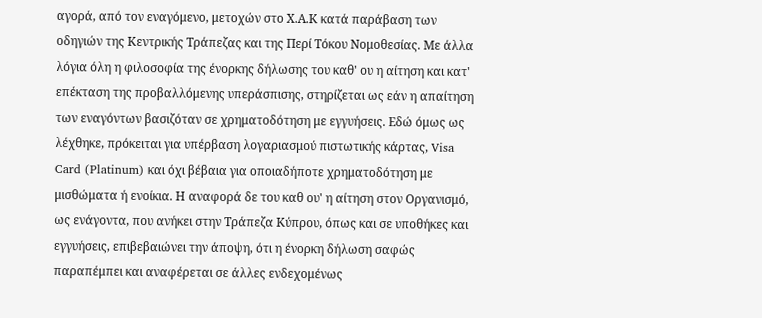αγορά, από τον εναγόμενο, μετοχών στο Χ.Α.Κ κατά παράβαση των οδηγιών της Κεντρικής Τράπεζας και της Περί Τόκου Νομοθεσίας. Με άλλα λόγια όλη η φιλοσοφία της ένορκης δήλωσης του καθ' ου η αίτηση και κατ' επέκταση της προβαλλόμενης υπεράσπισης, στηρίζεται ως εάν η απαίτηση των εναγόντων βασιζόταν σε χρηματοδότηση με εγγυήσεις. Εδώ όμως ως λέχθηκε, πρόκειται για υπέρβαση λογαριασμού πιστωτικής κάρτας, Visa Card (Platinum) και όχι βέβαια για οποιαδήποτε χρηματοδότηση με μισθώματα ή ενοίκια. Η αναφορά δε του καθ ου' η αίτηση στον Οργανισμό, ως ενάγοντα, που ανήκει στην Τράπεζα Κύπρου, όπως και σε υποθήκες και εγγυήσεις, επιβεβαιώνει την άποψη, ότι η ένορκη δήλωση σαφώς παραπέμπει και αναφέρεται σε άλλες ενδεχομένως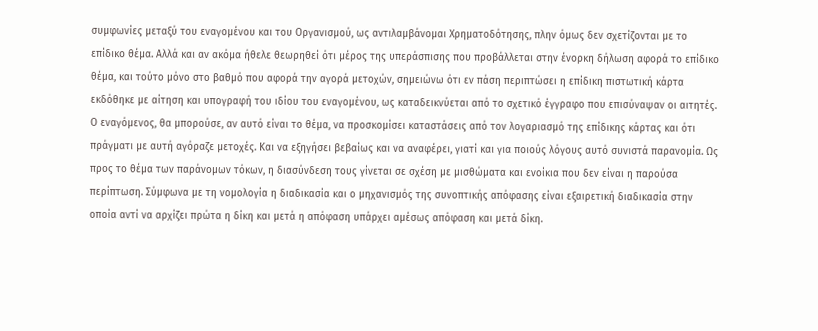συμφωνίες μεταξύ του εναγομένου και του Οργανισμού, ως αντιλαμβάνομαι Χρηματοδότησης, πλην όμως δεν σχετίζονται με το επίδικο θέμα. Αλλά και αν ακόμα ήθελε θεωρηθεί ότι μέρος της υπεράσπισης που προβάλλεται στην ένορκη δήλωση αφορά το επίδικο θέμα, και τούτο μόνο στο βαθμό που αφορά την αγορά μετοχών, σημειώνω ότι εν πάση περιπτώσει η επίδικη πιστωτική κάρτα εκδόθηκε με αίτηση και υπογραφή του ιδίου του εναγομένου, ως καταδεικνύεται από το σχετικό έγγραφο που επισύναψαν οι αιτητές. Ο εναγόμενος, θα μπορούσε, αν αυτό είναι το θέμα, να προσκομίσει καταστάσεις από τον λογαριασμό της επίδικης κάρτας και ότι πράγματι με αυτή αγόραζε μετοχές. Και να εξηγήσει βεβαίως και να αναφέρει, γιατί και για ποιούς λόγους αυτό συνιστά παρανομία. Ως προς το θέμα των παράνομων τόκων, η διασύνδεση τους γίνεται σε σχέση με μισθώματα και ενοίκια που δεν είναι η παρούσα περίπτωση. Σύμφωνα με τη νομολογία η διαδικασία και ο μηχανισμός της συνοπτικής απόφασης είναι εξαιρετική διαδικασία στην οποία αντί να αρχίζει πρώτα η δίκη και μετά η απόφαση υπάρχει αμέσως απόφαση και μετά δίκη.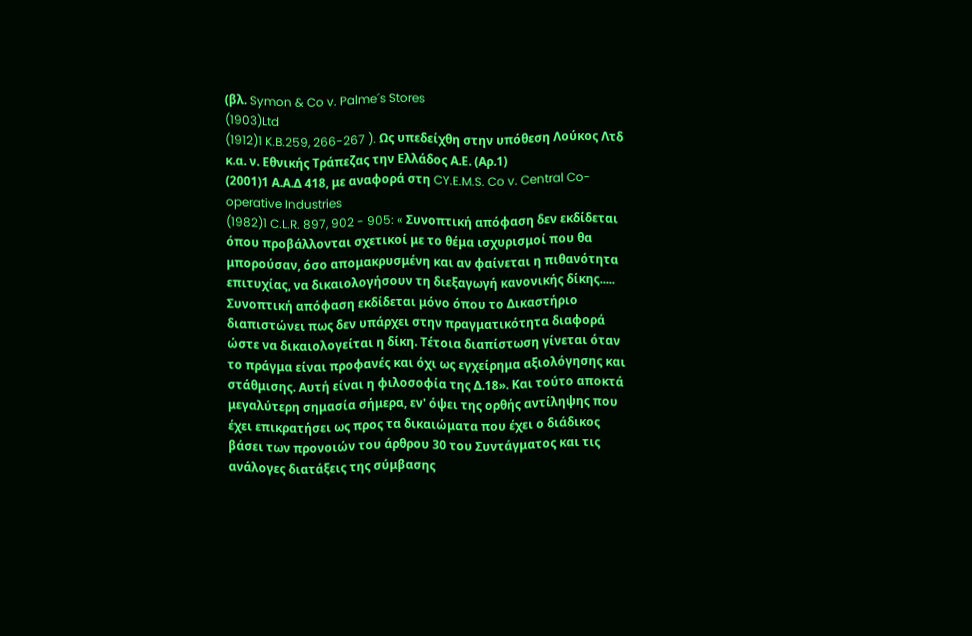(βλ. Symon & Co v. Palme´s Stores
(1903)Ltd
(1912)1 K.B.259, 266-267 ). Ως υπεδείχθη στην υπόθεση Λούκος Λτδ κ.α. ν. Εθνικής Τράπεζας την Ελλάδος Α.Ε. (Αρ.1)
(2001)1 Α.Α.Δ 418, με αναφορά στη CY.E.M.S. Co v. Central Co-operative Industries
(1982)1 C.L.R. 897, 902 - 905: « Συνοπτική απόφαση δεν εκδίδεται όπου προβάλλονται σχετικοί με το θέμα ισχυρισμοί που θα μπορούσαν, όσο απομακρυσμένη και αν φαίνεται η πιθανότητα επιτυχίας, να δικαιολογήσουν τη διεξαγωγή κανονικής δίκης..... Συνοπτική απόφαση εκδίδεται μόνο όπου το Δικαστήριο διαπιστώνει πως δεν υπάρχει στην πραγματικότητα διαφορά ώστε να δικαιολογείται η δίκη. Τέτοια διαπίστωση γίνεται όταν το πράγμα είναι προφανές και όχι ως εγχείρημα αξιολόγησης και στάθμισης. Αυτή είναι η φιλοσοφία της Δ.18». Και τούτο αποκτά μεγαλύτερη σημασία σήμερα, εν' όψει της ορθής αντίληψης που έχει επικρατήσει ως προς τα δικαιώματα που έχει ο διάδικος βάσει των προνοιών του άρθρου 30 του Συντάγματος και τις ανάλογες διατάξεις της σύμβασης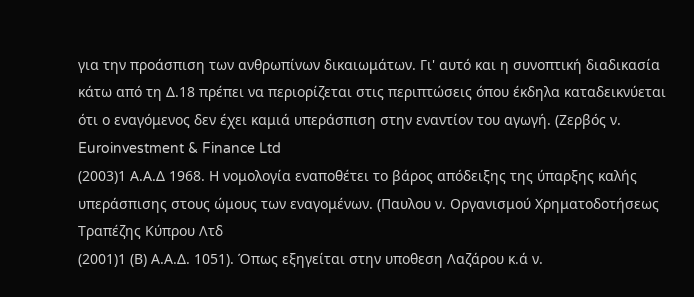για την προάσπιση των ανθρωπίνων δικαιωμάτων. Γι' αυτό και η συνοπτική διαδικασία κάτω από τη Δ.18 πρέπει να περιορίζεται στις περιπτώσεις όπου έκδηλα καταδεικνύεται ότι ο εναγόμενος δεν έχει καμιά υπεράσπιση στην εναντίον του αγωγή. (Ζερβός ν. Euroinvestment & Finance Ltd
(2003)1 Α.Α.Δ 1968. Η νομολογία εναποθέτει το βάρος απόδειξης της ύπαρξης καλής υπεράσπισης στους ώμους των εναγομένων. (Παυλου ν. Οργανισμού Χρηματοδοτήσεως Τραπέζης Κύπρου Λτδ
(2001)1 (Β) Α.Α.Δ. 1051). Όπως εξηγείται στην υποθεση Λαζάρου κ.ά ν.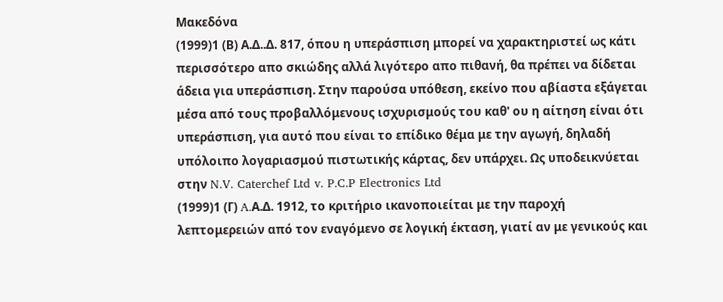Μακεδόνα
(1999)1 (Β) Α.Δ..Δ. 817, όπου η υπεράσπιση μπορεί να χαρακτηριστεί ως κάτι περισσότερο απο σκιώδης αλλά λιγότερο απο πιθανή, θα πρέπει να δίδεται άδεια για υπεράσπιση. Στην παρούσα υπόθεση, εκείνο που αβίαστα εξάγεται μέσα από τους προβαλλόμενους ισχυρισμούς του καθ' ου η αίτηση είναι ότι υπεράσπιση, για αυτό που είναι το επίδικο θέμα με την αγωγή, δηλαδή υπόλοιπο λογαριασμού πιστωτικής κάρτας, δεν υπάρχει. Ως υποδεικνύεται στην N.V. Caterchef Ltd v. P.C.P Electronics Ltd
(1999)1 (Γ) A.Α.Δ. 1912, το κριτήριο ικανοποιείται με την παροχή λεπτομερειών από τον εναγόμενο σε λογική έκταση, γιατί αν με γενικούς και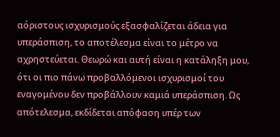αόριστους ισχυρισμούς εξασφαλίζεται άδεια για υπεράσπιση, το αποτέλεσμα είναι το μέτρο να αχρηστεύεται. Θεωρώ και αυτή είναι η κατάληξη μου, ότι οι πιο πάνω προβαλλόμενοι ισχυρισμοί του εναγομένου δεν προβάλλουν καμιά υπεράσπιση. Ως απότελεσμα, εκδίδεται απόφαση υπέρ των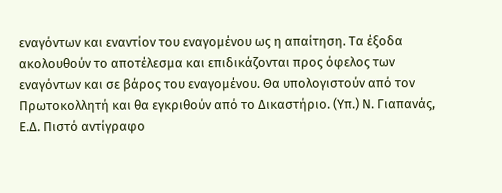εναγόντων και εναντίον του εναγομένου ως η απαίτηση. Τα έξοδα ακολουθούν το αποτέλεσμα και επιδικάζονται προς όφελος των εναγόντων και σε βάρος του εναγομένου. Θα υπολογιστούν από τον Πρωτοκολλητή και θα εγκριθούν από το Δικαστήριο. (Υπ.) Ν. Γιαπανάς, Ε.Δ. Πιστό αντίγραφο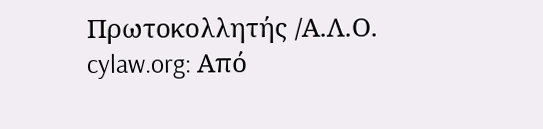Πρωτοκολλητής /Α.Λ.Ο. cylaw.org: Από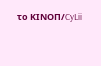το ΚΙΝOΠ/CyLii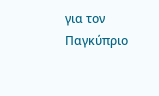για τον Παγκύπριο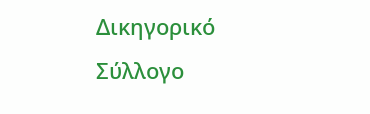Δικηγορικό Σύλλογο